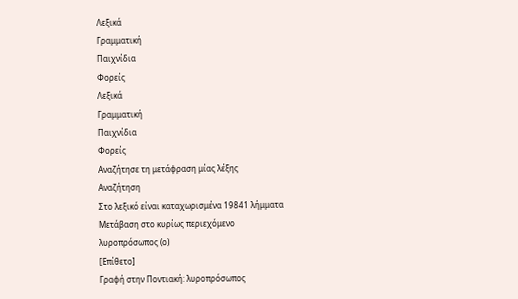Λεξικά
Γραμματική
Παιχνίδια
Φορείς
Λεξικά
Γραμματική
Παιχνίδια
Φορείς
Αναζήτησε τη μετάφραση μίας λέξης
Αναζήτηση
Στο λεξικό είναι καταχωρισμένα 19841 λήμματα
Μετάβαση στο κυρίως περιεχόμενο
λυροπρόσωπος (ο)
[Επίθετο]
Γραφή στην Ποντιακή: λυροπρόσωπος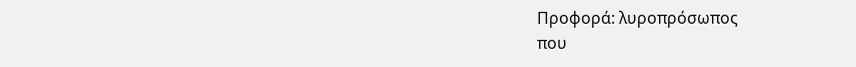Προφορά: λυροπρόσωπος
που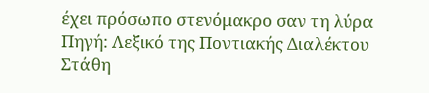έχει πρόσωπο στενόμακρο σαν τη λύρα
Πηγή: Λεξικό της Ποντιακής Διαλέκτου Στάθη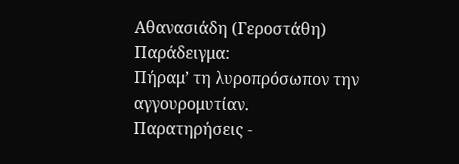Αθανασιάδη (Γεροστάθη)
Παράδειγμα:
Πήραμ’ τη λυροπρόσωπον την αγγουρομυτίαν.
Παρατηρήσεις -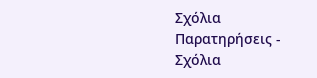Σχόλια
Παρατηρήσεις - Σχόλια